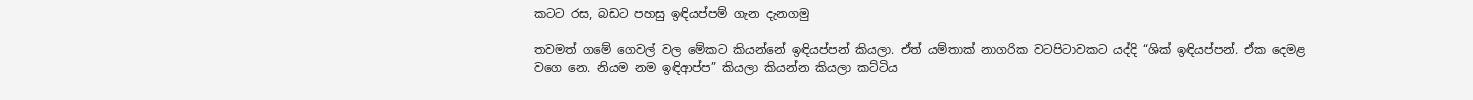කටට රස, බඩට පහසු ඉඳියප්පම් ගැන දැනගමු

තවමත් ගමේ ගෙවල් වල මේකට කියන්නේ ඉඳියප්පන් කියලා. ඒත් යම්තාක් නාගරික වටපිටාවකට යද්දි “ශික් ඉඳියප්පන්. ඒක දෙමළ වගෙ නෙ. නියම නම ඉඳිආප්ප” කියලා කියන්න කියලා කට්ටිය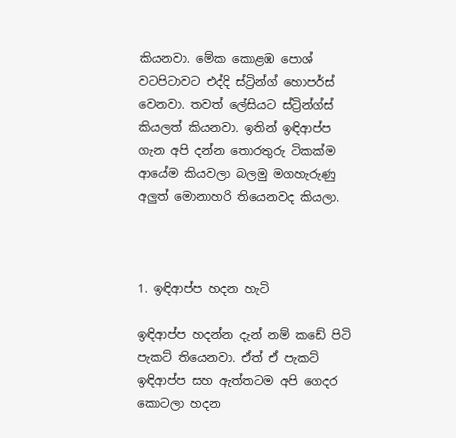කියනවා. මේක කොළඹ පොශ් වටපිටාවට එද්දි ස්ට්‍රින්ග් හොපර්ස් වෙනවා. තවත් ලේසියට ස්ට්‍රින්ග්ස් කියලත් කියනවා. ඉතින් ඉඳිආප්ප ගැන අපි දන්න තොරතුරු ටිකක්ම ආයේම කියවලා බලමු මගහැරුණු අලුත් මොනාහරි තියෙනවද කියලා.



1. ඉඳිආප්ප හදන හැටි

ඉඳිආප්ප හදන්න දැන් නම් කඩේ පිටි පැකට් තියෙනවා. ඒත් ඒ පැකට් ඉඳිආප්ප සහ ඇත්තටම අපි ගෙදර කොටලා හදන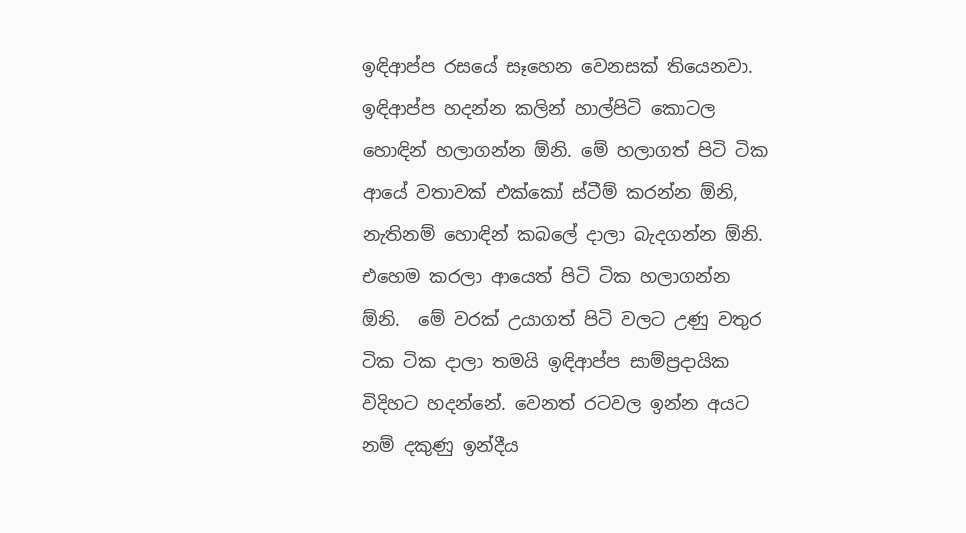ඉඳිආප්ප රසයේ සෑහෙන වෙනසක් තියෙනවා. ඉඳිආප්ප හදන්න කලින් හාල්පිටි කොටල හොඳින් හලාගන්න ඕනි. මේ හලාගත් පිටි ටික ආයේ වතාවක් එක්කෝ ස්ටීම් කරන්න ඕනි, නැතිනම් හොඳින් කබලේ දාලා බැදගන්න ඕනි. එහෙම කරලා ආයෙත් පිටි ටික හලාගන්න ඕනි.  මේ වරක් උයාගත් පිටි වලට උණු වතුර ටික ටික දාලා තමයි ඉඳිආප්ප සාම්ප්‍රදායික විදිහට හදන්නේ. වෙනත් රටවල ඉන්න අයට නම් දකුණු ඉන්දීය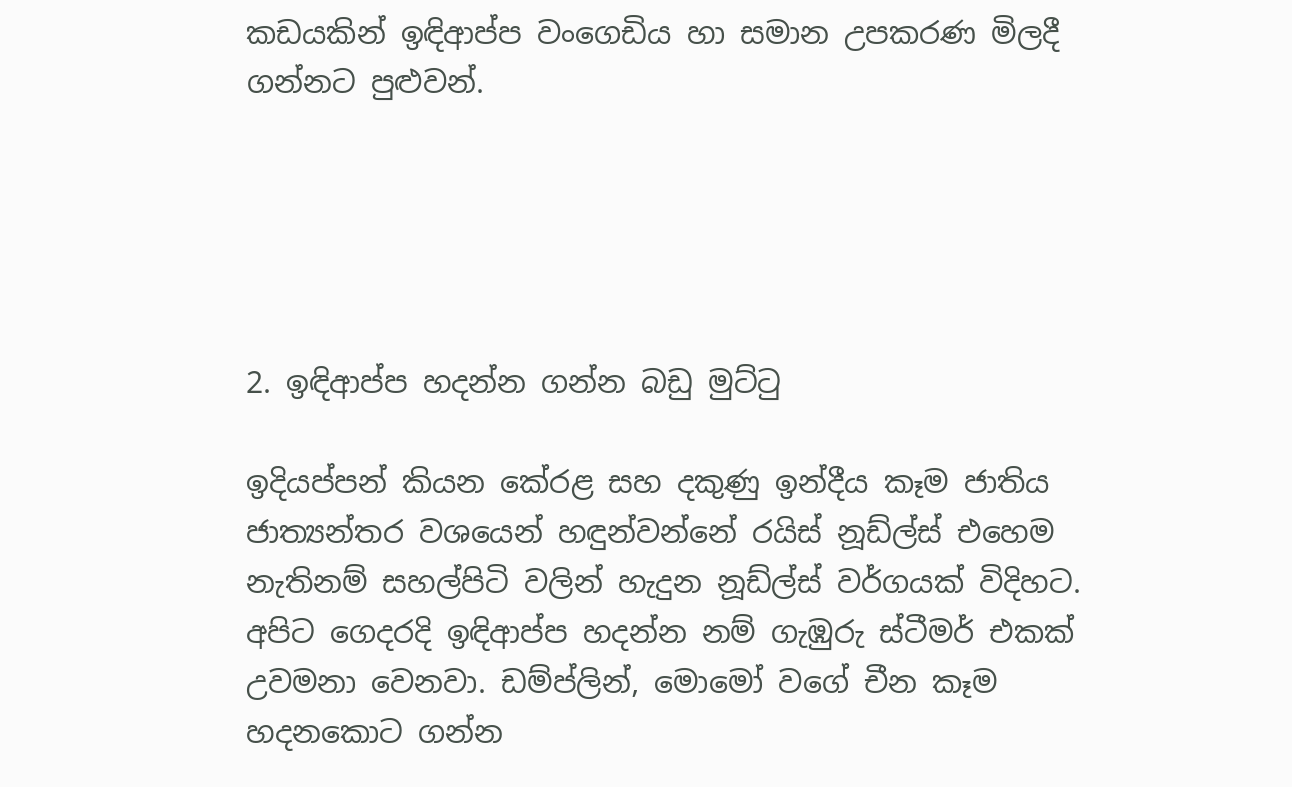කඩයකින් ඉඳිආප්ප වංගෙඩිය හා සමාන උපකරණ මිලදී ගන්නට පුළුවන්.





2. ඉඳිආප්ප හදන්න ගන්න බඩු මුට්ටු

ඉදියප්පන් කියන කේරළ සහ දකුණු ඉන්දීය කෑම ජාතිය ජාත්‍යන්තර වශයෙන් හඳුන්වන්නේ රයිස් නූඩ්ල්ස් එහෙම නැතිනම් සහල්පිටි වලින් හැදුන නූඩ්ල්ස් වර්ගයක් විදිහට. අපිට ගෙදරදි ඉඳිආප්ප හදන්න නම් ගැඹුරු ස්ටීමර් එකක් උවමනා වෙනවා. ඩම්ප්ලින්, මොමෝ වගේ චීන කෑම හදනකොට ගන්න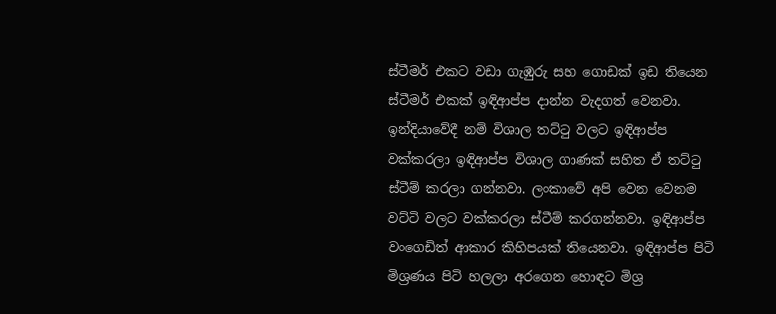ස්ටීමර් එකට වඩා ගැඹුරු සහ ගොඩක් ඉඩ තියෙන ස්ටීමර් එකක් ඉඳිආප්ප දාන්න වැදගත් වෙනවා. ඉන්දියාවේදී නම් විශාල තට්ටු වලට ඉඳිආප්ප වක්කරලා ඉඳිආප්ප විශාල ගාණක් සහිත ඒ තට්ටු ස්ටීම් කරලා ගන්නවා. ලංකාවේ අපි වෙන වෙනම වට්ටි වලට වක්කරලා ස්ටීම් කරගන්නවා. ඉඳිආප්ප වංගෙඩිත් ආකාර කිහිපයක් තියෙනවා. ඉඳිආප්ප පිටි මිශ්‍රණය පිටි හලලා අරගෙන හොඳට මිශ්‍ර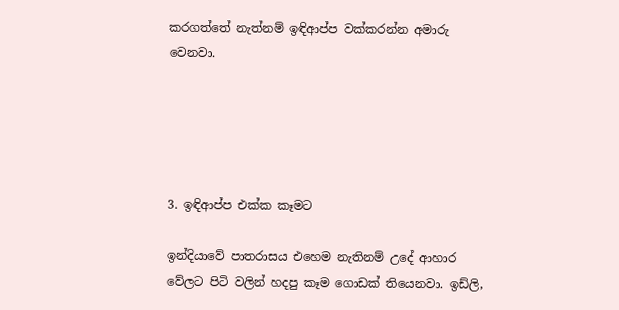කරගත්තේ නැත්නම් ඉඳිආප්ප වක්කරන්න අමාරු වෙනවා.





3. ඉඳිආප්ප එක්ක කෑමට

ඉන්දියාවේ පාතරාසය එහෙම නැතිනම් උදේ ආහාර වේලට පිටි වලින් හදපු කෑම ගොඩක් තියෙනවා. ඉඩ්ලි,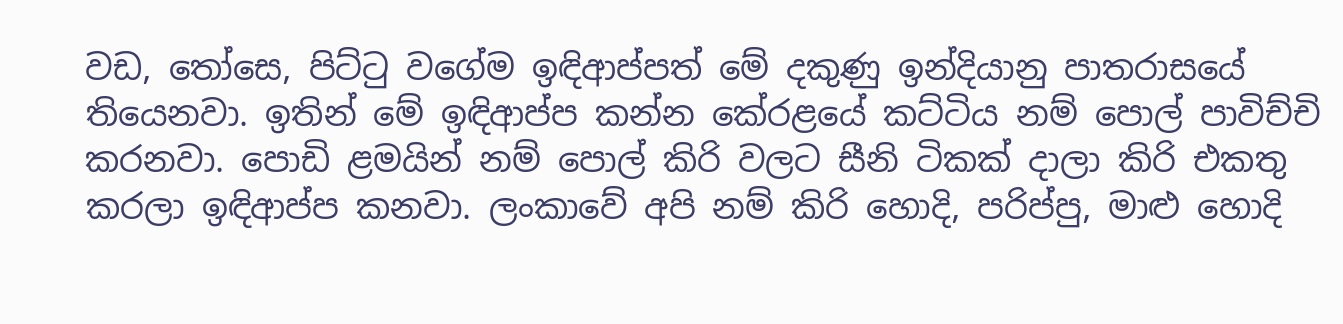වඩ, තෝසෙ, පිට්ටු වගේම ඉඳිආප්පත් මේ දකුණු ඉන්දියානු පාතරාසයේ තියෙනවා. ඉතින් මේ ඉඳිආප්ප කන්න කේරළයේ කට්ටිය නම් පොල් පාවිච්චි කරනවා. පොඩි ළමයින් නම් පොල් කිරි වලට සීනි ටිකක් දාලා කිරි එකතු කරලා ඉඳිආප්ප කනවා. ලංකාවේ අපි නම් කිරි හොදි, පරිප්පු, මාළු හොදි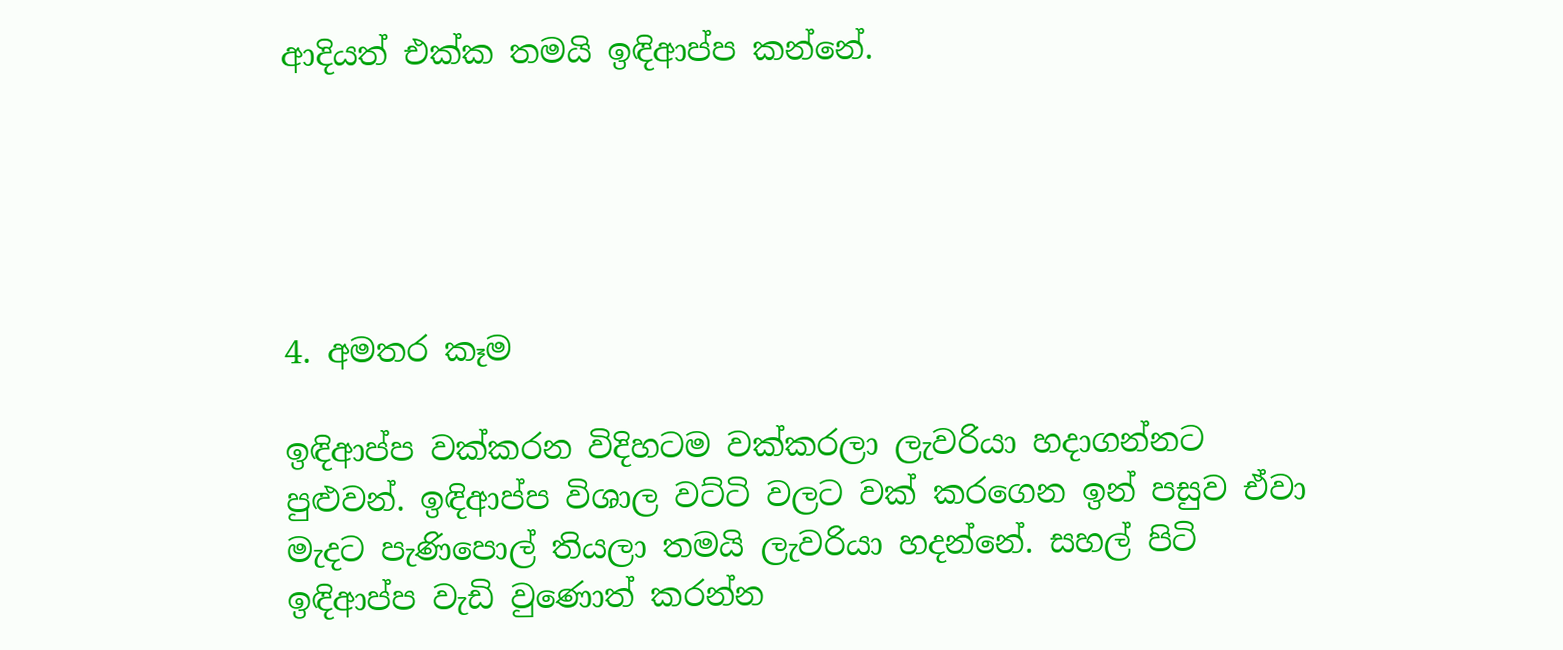ආදියත් එක්ක තමයි ඉඳිආප්ප කන්නේ.





4. අමතර කෑම

ඉඳිආප්ප වක්කරන විදිහටම වක්කරලා ලැවරියා හදාගන්නට පුළුවන්. ඉඳිආප්ප විශාල වට්ටි වලට වක් කරගෙන ඉන් පසුව ඒවා මැදට පැණිපොල් තියලා තමයි ලැවරියා හදන්නේ. සහල් පිටි ඉඳිආප්ප වැඩි වුණොත් කරන්න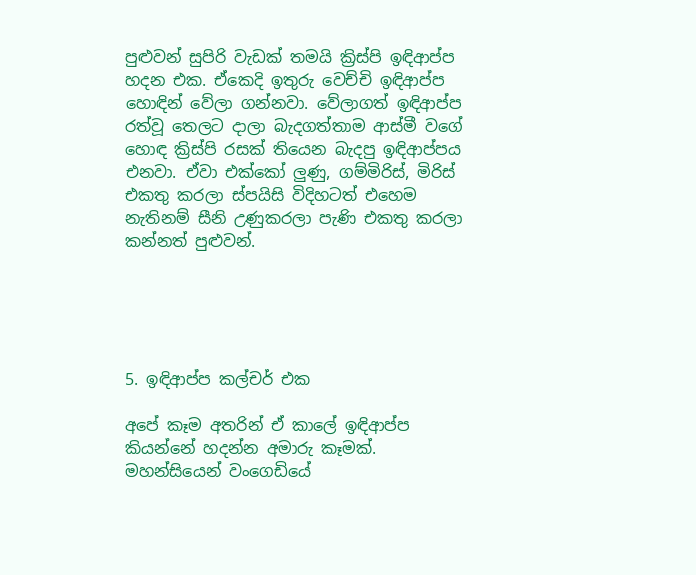පුළුවන් සුපිරි වැඩක් තමයි ක්‍රිස්පි ඉඳිආප්ප හදන එක. ඒකෙදි ඉතුරු වෙච්චි ඉඳිආප්ප හොඳින් වේලා ගන්නවා. වේලාගත් ඉඳිආප්ප රත්වූ තෙලට දාලා බැදගත්තාම ආස්මී වගේ හොඳ ක්‍රිස්පි රසක් තියෙන බැදපු ඉඳිආප්පය එනවා. ඒවා එක්කෝ ලුණු, ගම්මිරිස්, මිරිස් එකතු කරලා ස්පයිසි විදිහටත් එහෙම නැතිනම් සීනි උණුකරලා පැණි එකතු කරලා කන්නත් පුළුවන්.





5. ඉඳිආප්ප කල්චර් එක

අපේ කෑම අතරින් ඒ කාලේ ඉඳිආප්ප කියන්නේ හදන්න අමාරු කෑමක්. මහන්සියෙන් වංගෙඩියේ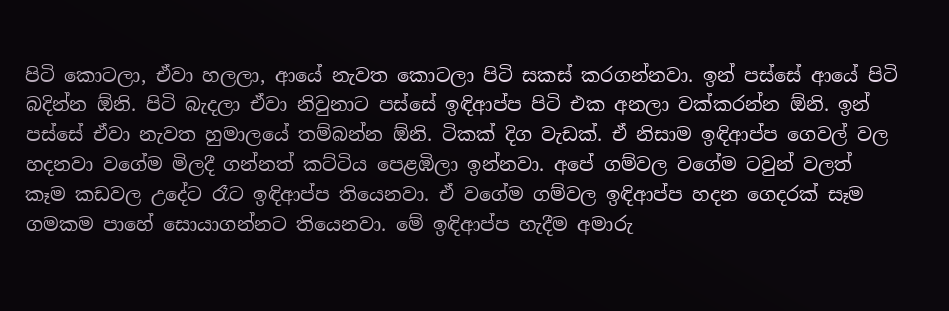පිටි කොටලා, ඒවා හලලා, ආයේ නැවත කොටලා පිටි සකස් කරගන්නවා. ඉන් පස්සේ ආයේ පිටි බදින්න ඕනි. පිටි බැදලා ඒවා නිවුනාට පස්සේ ඉඳිආප්ප පිටි එක අනලා වක්කරන්න ඕනි. ඉන් පස්සේ ඒවා නැවත හුමාලයේ තම්බන්න ඕනි. ටිකක් දිග වැඩක්. ඒ නිසාම ඉඳිආප්ප ගෙවල් වල හදනවා වගේම මිලදී ගන්නත් කට්ටිය පෙළඹිලා ඉන්නවා. අපේ ගම්වල වගේම ටවුන් වලත් කෑම කඩවල උදේට රෑට ඉඳිආප්ප තියෙනවා. ඒ වගේම ගම්වල ඉඳිආප්ප හදන ගෙදරක් සෑම ගමකම පාහේ සොයාගන්නට තියෙනවා. මේ ඉඳිආප්ප හැදීම අමාරු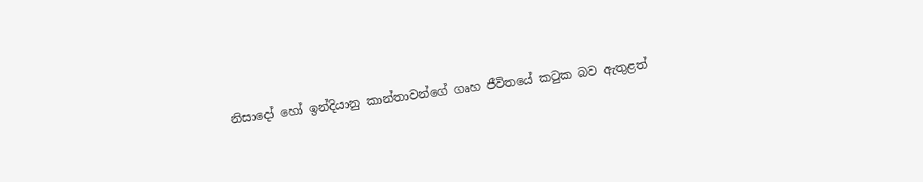නිසාදෝ හෝ ඉන්දියානු කාන්තාවන්ගේ ගෘහ ජීවිතයේ කටුක බව ඇතුළත්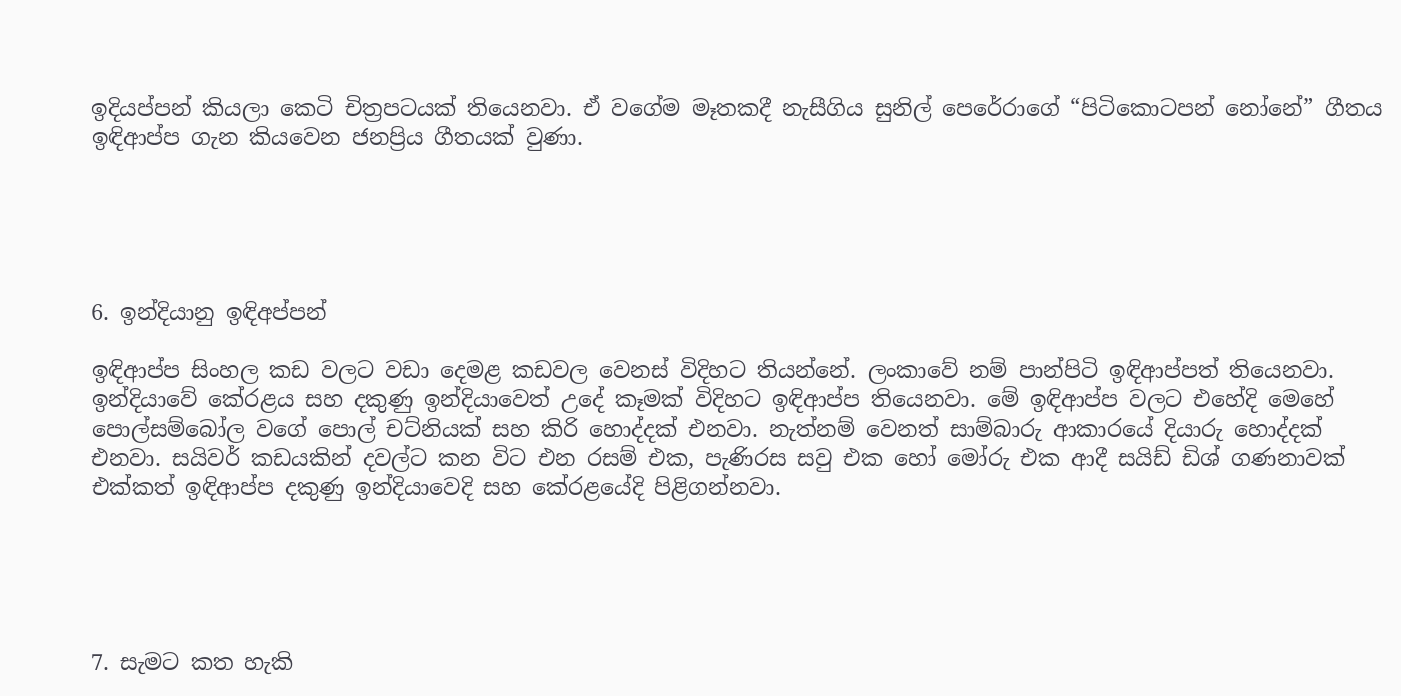ඉදියප්පන් කියලා කෙටි චිත්‍රපටයක් තියෙනවා. ඒ වගේම මෑතකදී නැසීගිය සුනිල් පෙරේරාගේ “පිටිකොටපන් නෝනේ” ගීතය ඉඳිආප්ප ගැන කියවෙන ජනප්‍රිය ගීතයක් වුණා.





6. ඉන්දියානු ඉඳිඅප්පන්

ඉඳිආප්ප සිංහල කඩ වලට වඩා දෙමළ කඩවල වෙනස් විදිහට තියන්නේ. ලංකාවේ නම් පාන්පිටි ඉඳිආප්පත් තියෙනවා. ඉන්දියාවේ කේරළය සහ දකුණු ඉන්දියාවෙත් උදේ කෑමක් විදිහට ඉඳිආප්ප තියෙනවා. මේ ඉඳිආප්ප වලට එහේදි මෙහේ පොල්සම්බෝල වගේ පොල් චට්නියක් සහ කිරි හොද්දක් එනවා. නැත්නම් වෙනත් සාම්බාරු ආකාරයේ දියාරු හොද්දක් එනවා. සයිවර් කඩයකින් දවල්ට කන විට එන රසම් එක, පැණිරස සවු එක හෝ මෝරු එක ආදී සයිඩ් ඩිශ් ගණනාවක් එක්කත් ඉඳිආප්ප දකුණු ඉන්දියාවෙදි සහ කේරළයේදි පිළිගන්නවා.





7. සැමට කත හැකි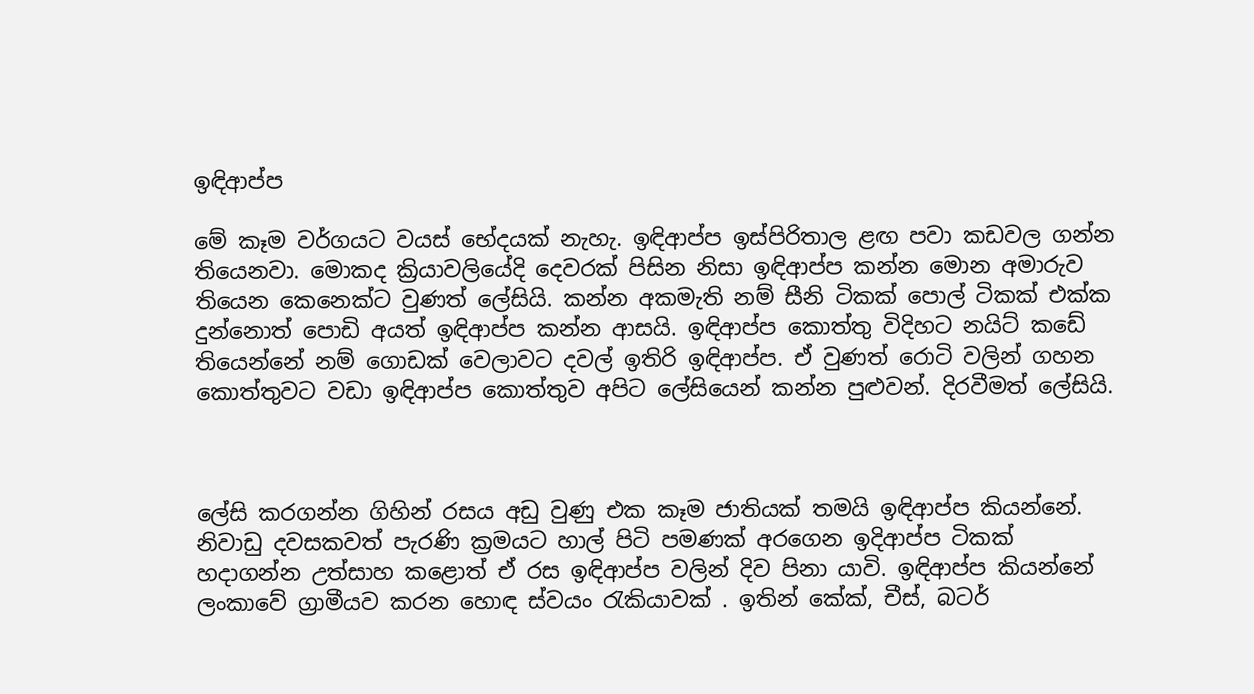ඉඳිආප්ප

මේ කෑම වර්ගයට වයස් භේදයක් නැහැ. ඉඳිආප්ප ඉස්පිරිතාල ළඟ පවා කඩවල ගන්න තියෙනවා. මොකද ක්‍රියාවලියේදි දෙවරක් පිසින නිසා ඉඳිආප්ප කන්න මොන අමාරුව තියෙන කෙනෙක්ට වුණත් ලේසියි. කන්න අකමැති නම් සීනි ටිකක් පොල් ටිකක් එක්ක දුන්නොත් පොඩි අයත් ඉඳිආප්ප කන්න ආසයි. ඉඳිආප්ප කොත්තු විදිහට නයිට් කඩේ තියෙන්නේ නම් ගොඩක් වෙලාවට දවල් ඉතිරි ඉඳිආප්ප. ඒ වුණත් රොටි වලින් ගහන කොත්තුවට වඩා ඉඳිආප්ප කොත්තුව අපිට ලේසියෙන් කන්න පුළුවන්. දිරවීමත් ලේසියි.



ලේසි කරගන්න ගිහින් රසය අඩු වුණු එක කෑම ජාතියක් තමයි ඉඳිආප්ප කියන්නේ. නිවාඩු දවසකවත් පැරණි ක්‍රමයට හාල් පිටි පමණක් අරගෙන ඉදිආප්ප ටිකක් හදාගන්න උත්සාහ කළොත් ඒ රස ඉඳිආප්ප වලින් දිව පිනා යාවි. ඉඳිආප්ප කියන්නේ ලංකාවේ ග්‍රාමීයව කරන හොඳ ස්වයං රැකියාවක් . ඉතින් කේක්, චීස්, බටර්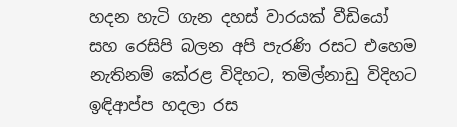හදන හැටි ගැන දහස් වාරයක් වීඩියෝ සහ රෙසිපි බලන අපි පැරණි රසට එහෙම නැතිනම් කේරළ විදිහට, තමිල්නාඩු විදිහට ඉඳිආප්ප හදලා රස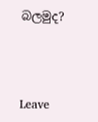බලමුද?



Leave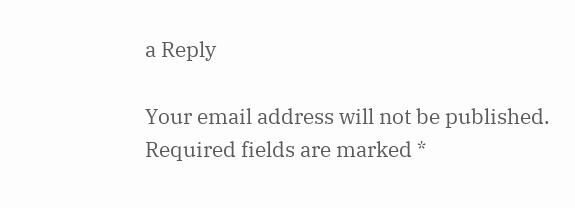a Reply

Your email address will not be published. Required fields are marked *